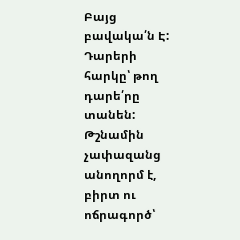Բայց բավակա՛ն Է: Դարերի հարկը՝ թող դարե՛րը տանեն: Թշնամին չափազանց անողորմ է, բիրտ ու ոճրագործ՝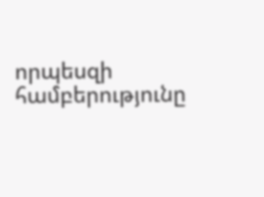որպեսզի համբերությունը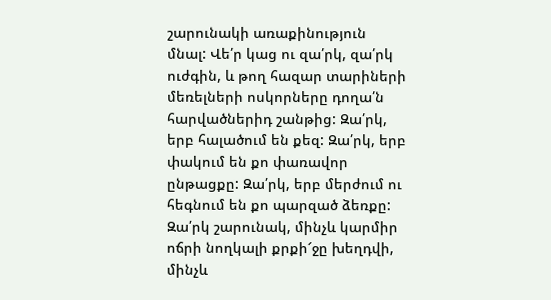շարունակի առաքինություն մնալ: Վե՛ր կաց ու զա՛րկ, զա՛րկ ուժգին, և թող հազար տարիների մեռելների ոսկորները դողա՛ն հարվածներիդ շանթից: Զա՛րկ, երբ հալածում են քեզ: Զա՛րկ, երբ փակում են քո փառավոր ընթացքը: Զա՛րկ, երբ մերժում ու հեգնում են քո պարզած ձեռքը: Զա՛րկ շարունակ, մինչև կարմիր ոճրի նողկալի քրքի՜ջը խեղդվի, մինչև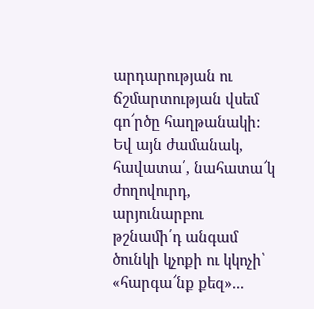արդարության ու ճշմարտության վսեմ գո՜րծը հաղթանակի: Եվ այն ժամանակ, հավատա՛, նահատա՜կ ժողովուրդ, արյունարբու թշնամի՛դ անգամ ծունկի կչոքի ու կկոչի՝ «հարգա՜նք քեզ»...